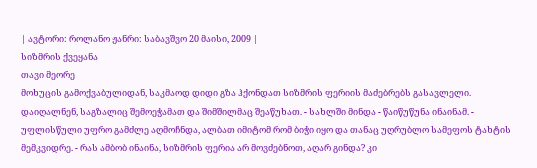| ავტორი: როლანო ჟანრი: საბავშვო 20 მაისი, 2009 |
სიზმრის ქვეყანა
თავი მეორე
მოხუცის გამოქვაბულიდან, საკმაოდ დიდი გზა ჰქონდათ სიზმრის ფერიის მაძებრებს გასავლელი. დაიღალნენ, საგზალიც შემოეჭამათ და შიმშილმაც შეაწუხათ. - სახლში მინდა - წაიწუწუნა ინაინამ. - უფლისწული უფრო გამძლე აღმოჩნდა, ალბათ იმიტომ რომ ბიჭი იყო და თანაც უღრუბლო სამეფოს ტახტის მემკვიდრე. - რას ამბობ ინაინა, სიზმრის ფერია არ მოვძებნოთ, აღარ გინდა? კი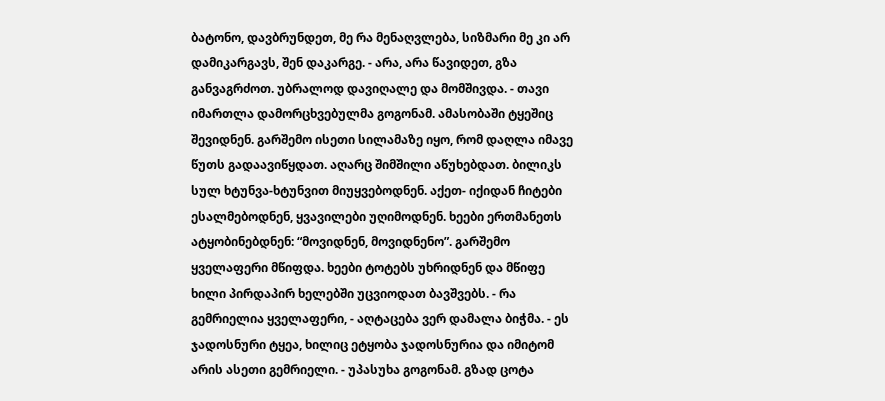ბატონო, დავბრუნდეთ, მე რა მენაღვლება, სიზმარი მე კი არ დამიკარგავს, შენ დაკარგე. - არა, არა წავიდეთ, გზა განვაგრძოთ. უბრალოდ დავიღალე და მომშივდა. - თავი იმართლა დამორცხვებულმა გოგონამ. ამასობაში ტყეშიც შევიდნენ. გარშემო ისეთი სილამაზე იყო, რომ დაღლა იმავე წუთს გადაავიწყდათ. აღარც შიმშილი აწუხებდათ. ბილიკს სულ ხტუნვა-ხტუნვით მიუყვებოდნენ. აქეთ- იქიდან ჩიტები ესალმებოდნენ, ყვავილები უღიმოდნენ. ხეები ერთმანეთს ატყობინებდნენ: “მოვიდნენ, მოვიდნენო”. გარშემო ყველაფერი მწიფდა. ხეები ტოტებს უხრიდნენ და მწიფე ხილი პირდაპირ ხელებში უცვიოდათ ბავშვებს. - რა გემრიელია ყველაფერი, - აღტაცება ვერ დამალა ბიჭმა. - ეს ჯადოსნური ტყეა, ხილიც ეტყობა ჯადოსნურია და იმიტომ არის ასეთი გემრიელი. - უპასუხა გოგონამ. გზად ცოტა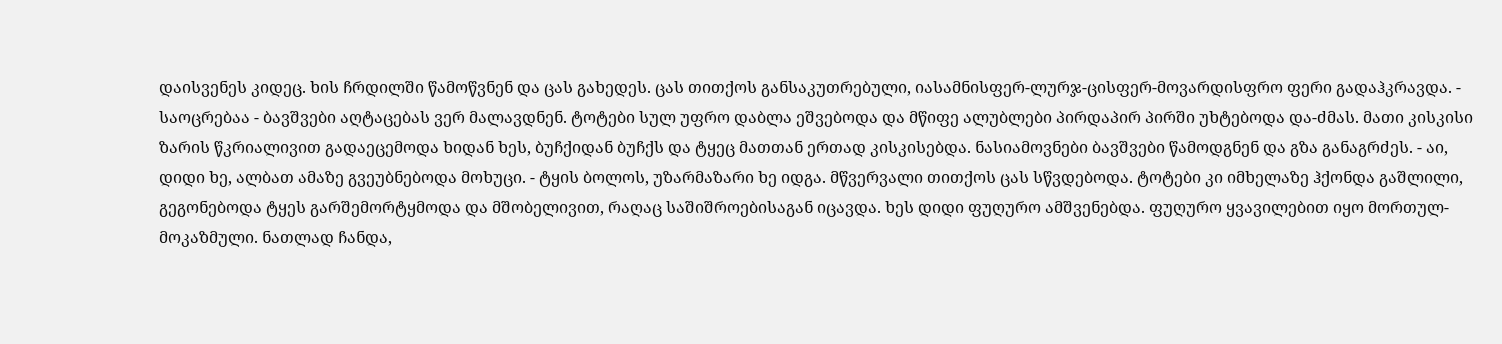დაისვენეს კიდეც. ხის ჩრდილში წამოწვნენ და ცას გახედეს. ცას თითქოს განსაკუთრებული, იასამნისფერ-ლურჯ-ცისფერ-მოვარდისფრო ფერი გადაჰკრავდა. - საოცრებაა - ბავშვები აღტაცებას ვერ მალავდნენ. ტოტები სულ უფრო დაბლა ეშვებოდა და მწიფე ალუბლები პირდაპირ პირში უხტებოდა და-ძმას. მათი კისკისი ზარის წკრიალივით გადაეცემოდა ხიდან ხეს, ბუჩქიდან ბუჩქს და ტყეც მათთან ერთად კისკისებდა. ნასიამოვნები ბავშვები წამოდგნენ და გზა განაგრძეს. - აი, დიდი ხე, ალბათ ამაზე გვეუბნებოდა მოხუცი. - ტყის ბოლოს, უზარმაზარი ხე იდგა. მწვერვალი თითქოს ცას სწვდებოდა. ტოტები კი იმხელაზე ჰქონდა გაშლილი, გეგონებოდა ტყეს გარშემორტყმოდა და მშობელივით, რაღაც საშიშროებისაგან იცავდა. ხეს დიდი ფუღურო ამშვენებდა. ფუღურო ყვავილებით იყო მორთულ-მოკაზმული. ნათლად ჩანდა,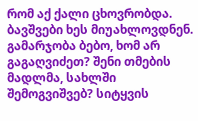რომ აქ ქალი ცხოვრობდა. ბავშვები ხეს მიუახლოვდნენ. გამარჯობა ბებო, ხომ არ გაგაღვიძეთ? შენი თმების მადლმა, სახლში შემოგვიშვებ? სიტყვის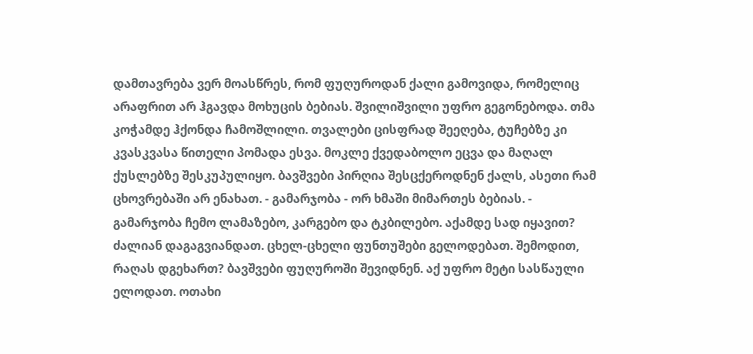დამთავრება ვერ მოასწრეს, რომ ფუღუროდან ქალი გამოვიდა, რომელიც არაფრით არ ჰგავდა მოხუცის ბებიას. შვილიშვილი უფრო გეგონებოდა. თმა კოჭამდე ჰქონდა ჩამოშლილი. თვალები ცისფრად შეეღება, ტუჩებზე კი კვასკვასა წითელი პომადა ესვა. მოკლე ქვედაბოლო ეცვა და მაღალ ქუსლებზე შესკუპულიყო. ბავშვები პირღია შესცქეროდნენ ქალს, ასეთი რამ ცხოვრებაში არ ენახათ. - გამარჯობა - ორ ხმაში მიმართეს ბებიას. - გამარჯობა ჩემო ლამაზებო, კარგებო და ტკბილებო. აქამდე სად იყავით? ძალიან დაგაგვიანდათ. ცხელ-ცხელი ფუნთუშები გელოდებათ. შემოდით, რაღას დგეხართ? ბავშვები ფუღუროში შევიდნენ. აქ უფრო მეტი სასწაული ელოდათ. ოთახი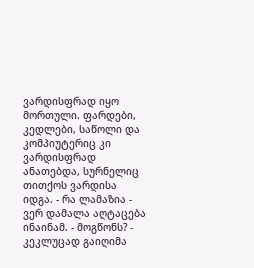ვარდისფრად იყო მორთული. ფარდები, კედლები, საწოლი და კომპიუტერიც კი ვარდისფრად ანათებდა, სურნელიც თითქოს ვარდისა იდგა. - რა ლამაზია - ვერ დამალა აღტაცება ინაინამ. - მოგწონს? - კეკლუცად გაიღიმა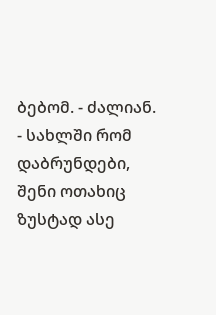ბებომ. - ძალიან. - სახლში რომ დაბრუნდები, შენი ოთახიც ზუსტად ასე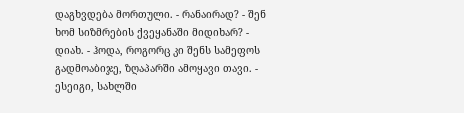დაგხვდება მორთული. - რანაირად? - შენ ხომ სიზმრების ქვეყანაში მიდიხარ? - დიახ. - ჰოდა, როგორც კი შენს სამეფოს გადმოაბიჯე, ზღაპარში ამოყავი თავი. - ესეიგი, სახლში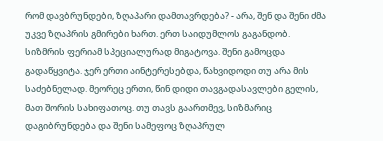რომ დავბრუნდები, ზღაპარი დამთავრდება? - არა, შენ და შენი ძმა უკვე ზღაპრის გმირები ხართ. ერთ საიდუმლოს გაგანდობ. სიზმრის ფერიამ სპეციალურად მიგატოვა. შენი გამოცდა გადაწყვიტა. ჯერ ერთი აინტერესებდა, წახვიდოდი თუ არა მის საძებნელად. მეორეც ერთი, წინ დიდი თავგადასავლები გელის, მათ შორის სახიფათოც. თუ თავს გაართმევ, სიზმარიც დაგიბრუნდება და შენი სამეფოც ზღაპრულ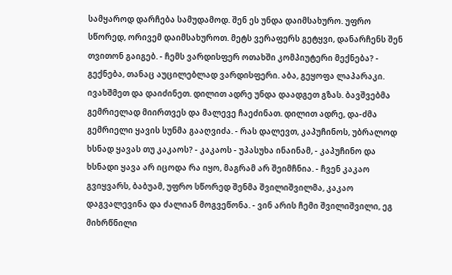სამყაროდ დარჩება სამუდამოდ. შენ ეს უნდა დაიმსახურო. უფრო სწორედ, ორივემ დაიმსახუროთ. მეტს ვერაფერს გეტყვი, დანარჩენს შენ თვითონ გაიგებ. - ჩემს ვარდისფერ ოთახში კომპიუტერი მექნება? - გექნება, თანაც აუცილებლად ვარდისფერი. აბა, გეყოფა ლაპარაკი. ივახშმეთ და დაიძინეთ. დილით ადრე უნდა დაადგეთ გზას. ბავშვებმა გემრიელად მიირთვეს და მალევე ჩაეძინათ. დილით ადრე, და-ძმა გემრიელი ყავის სუნმა გააღვიძა. - რას დალევთ, კაპუჩინოს, უბრალოდ ხსნად ყავას თუ კაკაოს? - კაკაოს - უპასუხა ინაინამ, - კაპუჩინო და ხსნადი ყავა არ იცოდა რა იყო, მაგრამ არ შეიმჩნია. - ჩვენ კაკაო გვიყვარს, ბაბუამ, უფრო სწორედ შენმა შვილიშვილმა, კაკაო დაგვალევინა და ძალიან მოგვეწონა. - ვინ არის ჩემი შვილიშვილი, ეგ მიხრწნილი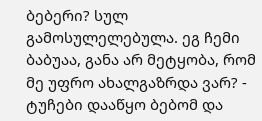ბებერი? სულ გამოსულელებულა. ეგ ჩემი ბაბუაა, განა არ მეტყობა, რომ მე უფრო ახალგაზრდა ვარ? - ტუჩები დააწყო ბებომ და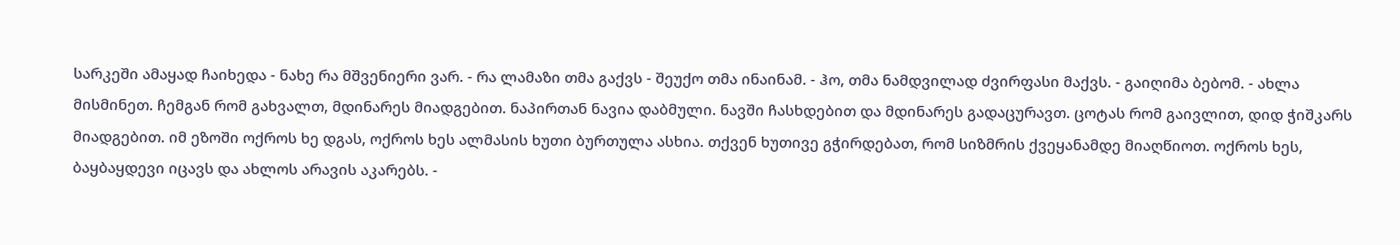სარკეში ამაყად ჩაიხედა - ნახე რა მშვენიერი ვარ. - რა ლამაზი თმა გაქვს - შეუქო თმა ინაინამ. - ჰო, თმა ნამდვილად ძვირფასი მაქვს. - გაიღიმა ბებომ. - ახლა მისმინეთ. ჩემგან რომ გახვალთ, მდინარეს მიადგებით. ნაპირთან ნავია დაბმული. ნავში ჩასხდებით და მდინარეს გადაცურავთ. ცოტას რომ გაივლით, დიდ ჭიშკარს მიადგებით. იმ ეზოში ოქროს ხე დგას, ოქროს ხეს ალმასის ხუთი ბურთულა ასხია. თქვენ ხუთივე გჭირდებათ, რომ სიზმრის ქვეყანამდე მიაღწიოთ. ოქროს ხეს, ბაყბაყდევი იცავს და ახლოს არავის აკარებს. -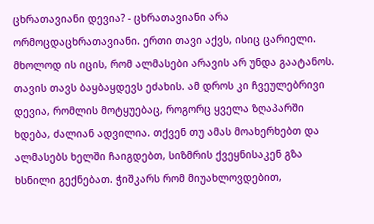ცხრათავიანი დევია? - ცხრათავიანი არა ორმოცდაცხრათავიანი. ერთი თავი აქვს, ისიც ცარიელი. მხოლოდ ის იცის, რომ ალმასები არავის არ უნდა გაატანოს. თავის თავს ბაყბაყდევს ეძახის. ამ დროს კი ჩვეულებრივი დევია, რომლის მოტყუებაც, როგორც ყველა ზღაპარში ხდება, ძალიან ადვილია. თქვენ თუ ამას მოახერხებთ და ალმასებს ხელში ჩაიგდებთ, სიზმრის ქვეყნისაკენ გზა ხსნილი გექნებათ. ჭიშკარს რომ მიუახლოვდებით,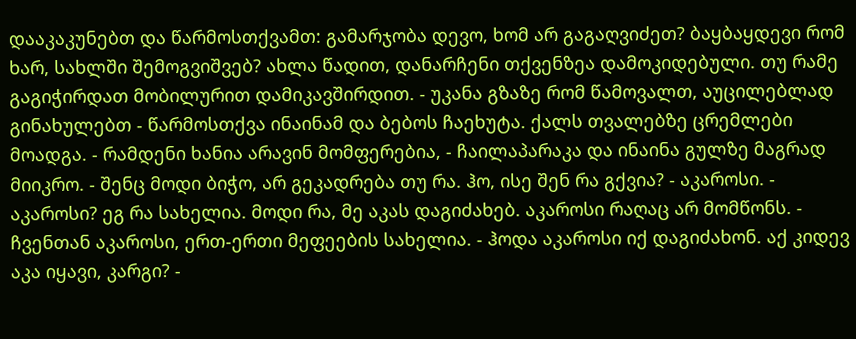დააკაკუნებთ და წარმოსთქვამთ: გამარჯობა დევო, ხომ არ გაგაღვიძეთ? ბაყბაყდევი რომ ხარ, სახლში შემოგვიშვებ? ახლა წადით, დანარჩენი თქვენზეა დამოკიდებული. თუ რამე გაგიჭირდათ მობილურით დამიკავშირდით. - უკანა გზაზე რომ წამოვალთ, აუცილებლად გინახულებთ - წარმოსთქვა ინაინამ და ბებოს ჩაეხუტა. ქალს თვალებზე ცრემლები მოადგა. - რამდენი ხანია არავინ მომფერებია, - ჩაილაპარაკა და ინაინა გულზე მაგრად მიიკრო. - შენც მოდი ბიჭო, არ გეკადრება თუ რა. ჰო, ისე შენ რა გქვია? - აკაროსი. - აკაროსი? ეგ რა სახელია. მოდი რა, მე აკას დაგიძახებ. აკაროსი რაღაც არ მომწონს. - ჩვენთან აკაროსი, ერთ-ერთი მეფეების სახელია. - ჰოდა აკაროსი იქ დაგიძახონ. აქ კიდევ აკა იყავი, კარგი? -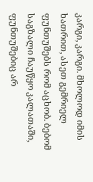კარგი, კარგი. მხოლოდ იმის ხათრით, ასეთ გემრიელ ფუნთუშებს რომ აცხობ. ბებომ საგზალი ჩაუწყო კალათაში, ფუნთუშებიც არ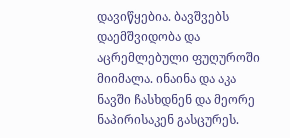დავიწყებია. ბავშვებს დაემშვიდობა და აცრემლებული ფუღუროში მიიმალა. ინაინა და აკა ნავში ჩასხდნენ და მეორე ნაპირისაკენ გასცურეს.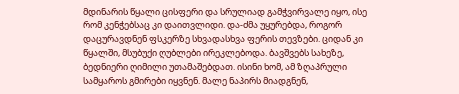მდინარის წყალი ცისფერი და სრულიად გამჭვირვალე იყო, ისე რომ კენჭებსაც კი დაითვლიდი. და-ძმა უყურებდა, როგორ დაცურავდნენ ფსკერზე სხვადასხვა ფერის თევზები. ციდან კი წყალში, მსუბუქი ღუბლები ირეკლებოდა. ბავშვებს სახეზე, ბედნიერი ღიმილი უთამაშებდათ. ისინი ხომ, ამ ზღაპრული სამყაროს გმირები იყვნენ. მალე ნაპირს მიადგნენ,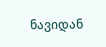ნავიდან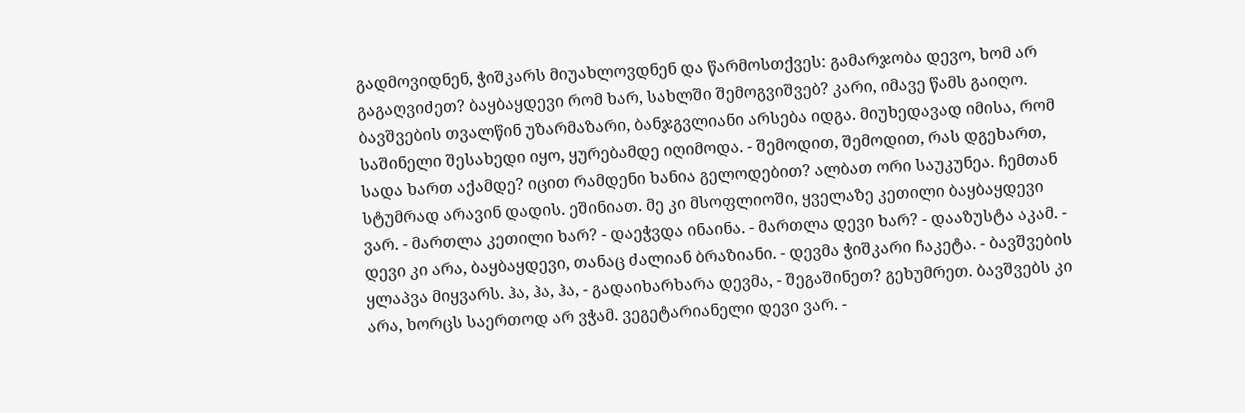გადმოვიდნენ, ჭიშკარს მიუახლოვდნენ და წარმოსთქვეს: გამარჯობა დევო, ხომ არ გაგაღვიძეთ? ბაყბაყდევი რომ ხარ, სახლში შემოგვიშვებ? კარი, იმავე წამს გაიღო. ბავშვების თვალწინ უზარმაზარი, ბანჯგვლიანი არსება იდგა. მიუხედავად იმისა, რომ საშინელი შესახედი იყო, ყურებამდე იღიმოდა. - შემოდით, შემოდით, რას დგეხართ, სადა ხართ აქამდე? იცით რამდენი ხანია გელოდებით? ალბათ ორი საუკუნეა. ჩემთან სტუმრად არავინ დადის. ეშინიათ. მე კი მსოფლიოში, ყველაზე კეთილი ბაყბაყდევი ვარ. - მართლა კეთილი ხარ? - დაეჭვდა ინაინა. - მართლა დევი ხარ? - დააზუსტა აკამ. - დევი კი არა, ბაყბაყდევი, თანაც ძალიან ბრაზიანი. - დევმა ჭიშკარი ჩაკეტა. - ბავშვების ყლაპვა მიყვარს. ჰა, ჰა, ჰა, - გადაიხარხარა დევმა, - შეგაშინეთ? გეხუმრეთ. ბავშვებს კი არა, ხორცს საერთოდ არ ვჭამ. ვეგეტარიანელი დევი ვარ. -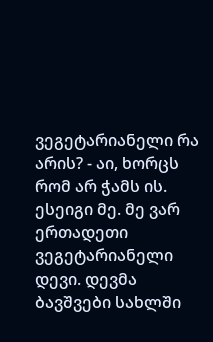ვეგეტარიანელი რა არის? - აი, ხორცს რომ არ ჭამს ის. ესეიგი მე. მე ვარ ერთადეთი ვეგეტარიანელი დევი. დევმა ბავშვები სახლში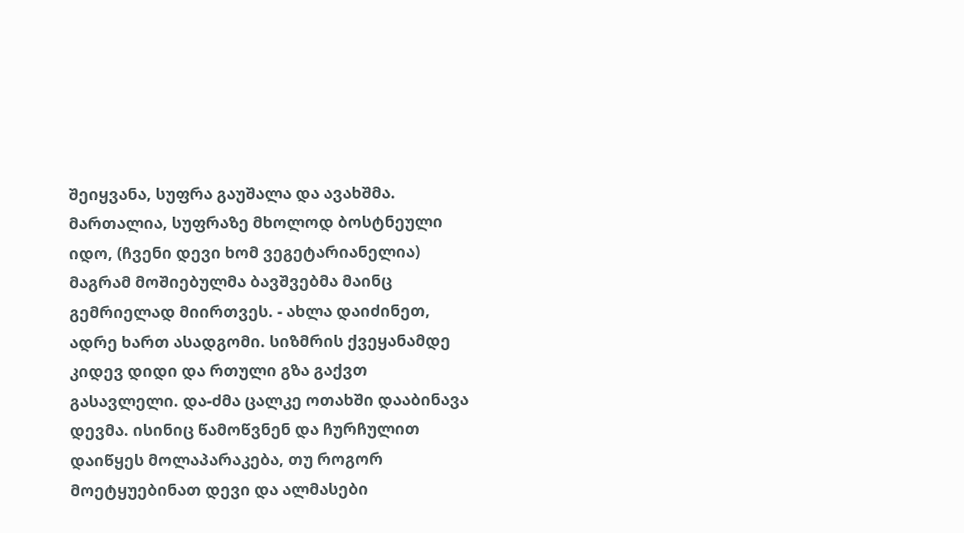შეიყვანა, სუფრა გაუშალა და ავახშმა. მართალია, სუფრაზე მხოლოდ ბოსტნეული იდო, (ჩვენი დევი ხომ ვეგეტარიანელია) მაგრამ მოშიებულმა ბავშვებმა მაინც გემრიელად მიირთვეს. - ახლა დაიძინეთ, ადრე ხართ ასადგომი. სიზმრის ქვეყანამდე კიდევ დიდი და რთული გზა გაქვთ გასავლელი. და-ძმა ცალკე ოთახში დააბინავა დევმა. ისინიც წამოწვნენ და ჩურჩულით დაიწყეს მოლაპარაკება, თუ როგორ მოეტყუებინათ დევი და ალმასები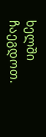ხელში ჩაეგდოთ.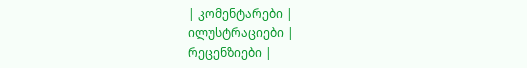| კომენტარები |
ილუსტრაციები |
რეცენზიები |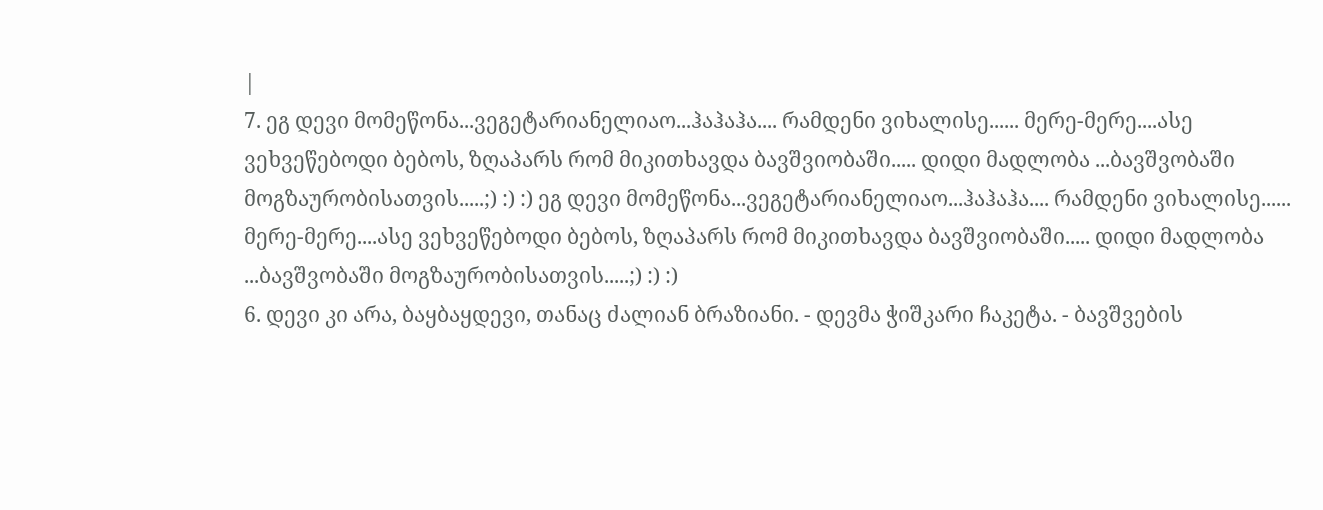|
7. ეგ დევი მომეწონა...ვეგეტარიანელიაო...ჰაჰაჰა.... რამდენი ვიხალისე...... მერე-მერე....ასე ვეხვეწებოდი ბებოს, ზღაპარს რომ მიკითხავდა ბავშვიობაში..... დიდი მადლობა ...ბავშვობაში მოგზაურობისათვის.....;) :) :) ეგ დევი მომეწონა...ვეგეტარიანელიაო...ჰაჰაჰა.... რამდენი ვიხალისე...... მერე-მერე....ასე ვეხვეწებოდი ბებოს, ზღაპარს რომ მიკითხავდა ბავშვიობაში..... დიდი მადლობა ...ბავშვობაში მოგზაურობისათვის.....;) :) :)
6. დევი კი არა, ბაყბაყდევი, თანაც ძალიან ბრაზიანი. - დევმა ჭიშკარი ჩაკეტა. - ბავშვების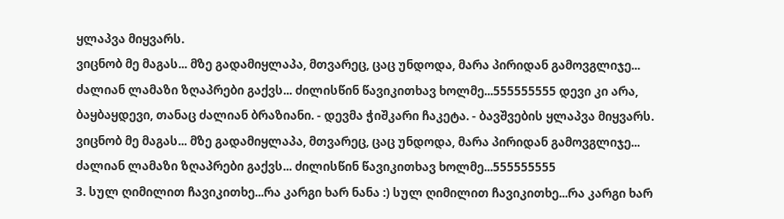ყლაპვა მიყვარს.
ვიცნობ მე მაგას... მზე გადამიყლაპა, მთვარეც, ცაც უნდოდა, მარა პირიდან გამოვგლიჯე...
ძალიან ლამაზი ზღაპრები გაქვს... ძილისწინ წავიკითხავ ხოლმე...555555555 დევი კი არა, ბაყბაყდევი, თანაც ძალიან ბრაზიანი. - დევმა ჭიშკარი ჩაკეტა. - ბავშვების ყლაპვა მიყვარს.
ვიცნობ მე მაგას... მზე გადამიყლაპა, მთვარეც, ცაც უნდოდა, მარა პირიდან გამოვგლიჯე...
ძალიან ლამაზი ზღაპრები გაქვს... ძილისწინ წავიკითხავ ხოლმე...555555555
3. სულ ღიმილით ჩავიკითხე...რა კარგი ხარ ნანა :) სულ ღიმილით ჩავიკითხე...რა კარგი ხარ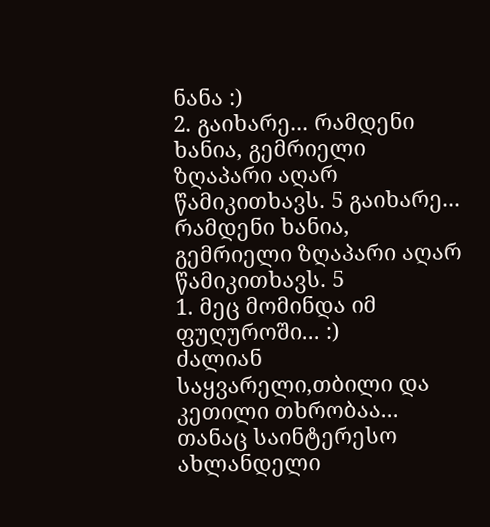ნანა :)
2. გაიხარე... რამდენი ხანია, გემრიელი ზღაპარი აღარ წამიკითხავს. 5 გაიხარე... რამდენი ხანია, გემრიელი ზღაპარი აღარ წამიკითხავს. 5
1. მეც მომინდა იმ ფუღუროში... :)
ძალიან საყვარელი,თბილი და კეთილი თხრობაა... თანაც საინტერესო ახლანდელი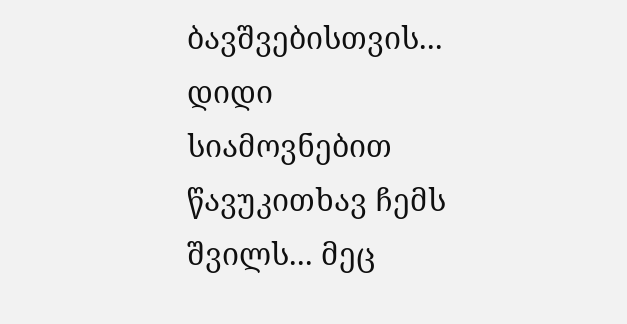ბავშვებისთვის... დიდი სიამოვნებით წავუკითხავ ჩემს შვილს... მეც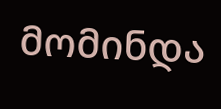მომინდა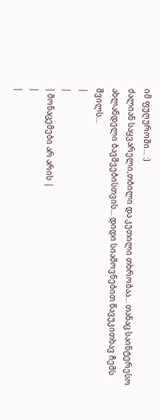იმ ფუღუროში... :)
ძალიან საყვარელი,თბილი და კეთილი თხრობაა... თანაც საინტერესო ახლანდელი ბავშვებისთვის... დიდი სიამოვნებით წავუკითხავ ჩემს შვილს...
|
|
| მონაცემები არ არის |
|
|